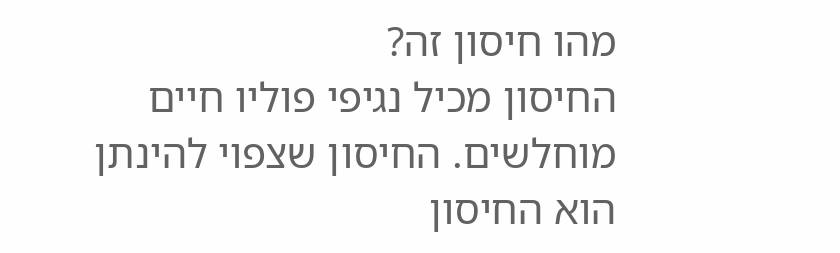מהו חיסון זה?
החיסון מכיל נגיפי פוליו חיים מוחלשים. החיסון שצפוי להינתן הוא החיסון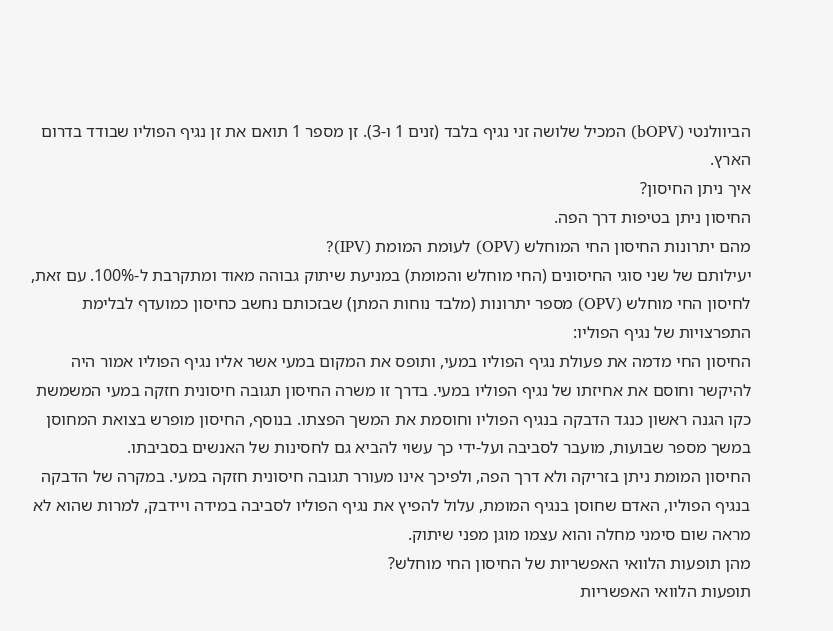הביוולנטי (bOPV) המכיל שלושה זני נגיף בלבד (זנים 1 ו-3). זן מספר 1 תואם את זן נגיף הפוליו שבודד בדרום
הארץ.
איך ניתן החיסון?
החיסון ניתן בטיפות דרך הפה.
מהם יתרונות החיסון החי המוחלש (OPV) לעומת המומת (IPV)?
יעילותם של שני סוגי החיסונים (החי מוחלש והמומת) במניעת שיתוק גבוהה מאוד ומתקרבת ל-100%. עם זאת, לחיסון החי מוחלש (OPV) מספר יתרונות (מלבד נוחות המתן) שבזכותם נחשב כחיסון כמועדף לבלימת התפרצויות של נגיף הפוליו:
החיסון החי מדמה את פעולת נגיף הפוליו במעי, ותופס את המקום במעי אשר אליו נגיף הפוליו אמור היה להיקשר וחוסם את אחיזתו של נגיף הפוליו במעי. בדרך זו משרה החיסון תגובה חיסונית חזקה במעי המשמשת כקו הגנה ראשון כנגד הדבקה בנגיף הפוליו וחוסמת את המשך הפצתו. בנוסף, החיסון מופרש בצואת המחוסן במשך מספר שבועות, מועבר לסביבה ועל-ידי כך עשוי להביא גם לחסינות של האנשים בסביבתו.
החיסון המומת ניתן בזריקה ולא דרך הפה, ולפיכך אינו מעורר תגובה חיסונית חזקה במעי. במקרה של הדבקה בנגיף הפוליו, האדם שחוסן בנגיף המומת, עלול להפיץ את נגיף הפוליו לסביבה במידה ויידבק, למרות שהוא לא מראה שום סימני מחלה והוא עצמו מוגן מפני שיתוק.
מהן תופעות הלוואי האפשריות של החיסון החי מוחלש?
תופעות הלוואי האפשריות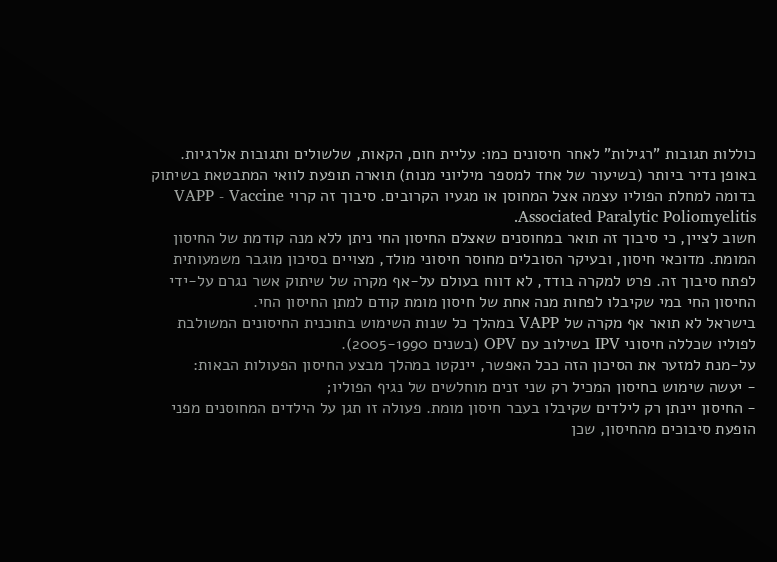כוללות תגובות "רגילות" לאחר חיסונים כמו: עליית חום, הקאות, שלשולים ותגובות אלרגיות. באופן נדיר ביותר (בשיעור של אחד למספר מיליוני מנות) תוארה תופעת לוואי המתבטאת בשיתוק בדומה למחלת הפוליו עצמה אצל המחוסן או מגעיו הקרובים. סיבוך זה קרוי VAPP - Vaccine Associated Paralytic Poliomyelitis.
חשוב לציין, כי סיבוך זה תואר במחוסנים שאצלם החיסון החי ניתן ללא מנה קודמת של החיסון המומת. מדוכאי חיסון, ובעיקר הסובלים מחוסר חיסוני מולד, מצויים בסיכון מוגבר משמעותית לפתח סיבוך זה. פרט למקרה בודד, לא דווח בעולם על-אף מקרה של שיתוק אשר נגרם על-ידי החיסון החי במי שקיבלו לפחות מנה אחת של חיסון מומת קודם למתן החיסון החי.
בישראל לא תואר אף מקרה של VAPP במהלך כל שנות השימוש בתוכנית החיסונים המשולבת לפוליו שכללה חיסוני IPV בשילוב עם OPV (בשנים 2005-1990).
על-מנת למזער את הסיכון הזה ככל האפשר, יינקטו במהלך מבצע החיסון הפעולות הבאות:
- יעשה שימוש בחיסון המכיל רק שני זנים מוחלשים של נגיף הפוליו;
- החיסון יינתן רק לילדים שקיבלו בעבר חיסון מומת. פעולה זו תגן על הילדים המחוסנים מפני הופעת סיבוכים מהחיסון, שכן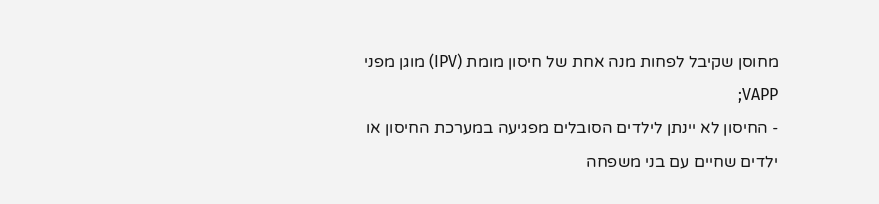מחוסן שקיבל לפחות מנה אחת של חיסון מומת (IPV) מוגן מפני VAPP;
- החיסון לא יינתן לילדים הסובלים מפגיעה במערכת החיסון או ילדים שחיים עם בני משפחה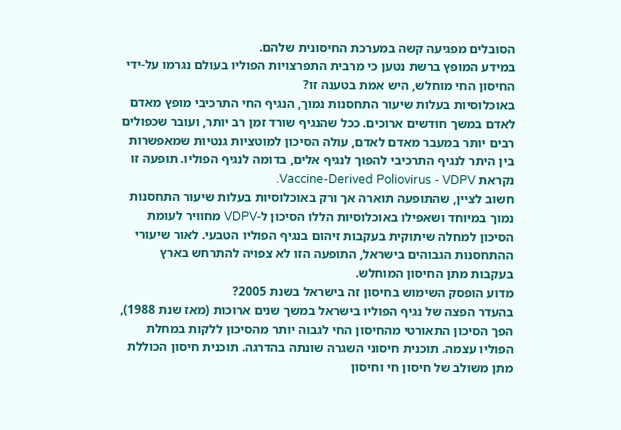הסובלים מפגיעה קשה במערכת החיסונית שלהם.
במידע המופץ ברשת נטען כי מרבית התפרצויות הפוליו בעולם נגרמו על-ידי החיסון החי מוחלש, היש אמת בטענה זו?
באוכלוסיות בעלות שיעור התחסנות נמוך, הנגיף החי התרכיבי מופץ מאדם לאדם במשך חודשים ארוכים. ככל שהנגיף שורד זמן רב יותר, ועובר שכפולים רבים יותר במעבר מאדם לאדם, עולה הסיכון למוטציות גנטיות שמאפשרות בין היתר לנגיף התרכיבי להפוך לנגיף אלים, בדומה לנגיף הפוליו. תופעה זו נקראת Vaccine-Derived Poliovirus - VDPV.
חשוב לציין, שהתופעה תוארה אך ורק באוכלוסיות בעלות שיעור התחסנות נמוך במיוחד ושאפילו באוכלוסיות הללו הסיכון ל-VDPV מחוויר לעומת הסיכון למחלה שיתוקית בעקבות זיהום בנגיף הפוליו הטבעי. לאור שיעורי ההתחסנות הגבוהים בישראל, התופעה הזו לא צפויה להתרחש בארץ בעקבות מתן החיסון המוחלש.
מדוע הופסק השימוש בחיסון זה בישראל בשנת 2005?
בהעדר הפצה של נגיף הפוליו בישראל במשך שנים ארוכות (מאז שנת 1988), הפך הסיכון התאורטי מהחיסון החי לגבוה יותר מהסיכון ללקות במחלת הפוליו עצמה. תוכנית חיסוני השגרה שונתה בהדרגה. תוכנית חיסון הכוללת מתן משולב של חיסון חי וחיסון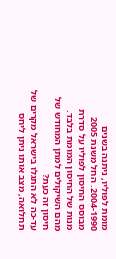מומת לפוליו, ניתנה בשנים 2004-1990. החל משנת 2005 מבוסס החיסון לפוליו על סדרת מנות של החיסון המומת בלבד.
מהם השיקולים למתן המחודש של חיסון זה כעת?
עד-כה לא התגלו בישראל מקרים של תחלואה, מצב אותו ניתן ליחס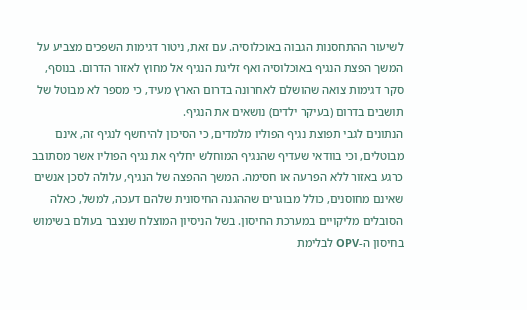לשיעור ההתחסנות הגבוה באוכלוסיה. עם זאת, ניטור דגימות השפכים מצביע על המשך הפצת הנגיף באוכלוסיה ואף זליגת הנגיף אל מחוץ לאזור הדרום. בנוסף, סקר דגימות צואה שהושלם לאחרונה בדרום הארץ מעיד, כי מספר לא מבוטל של תושבים בדרום (בעיקר ילדים) נושאים את הנגיף.
הנתונים לגבי תפוצת נגיף הפוליו מלמדים, כי הסיכון להיחשף לנגיף זה, אינם מבוטלים, וכי בוודאי שעדיף שהנגיף המוחלש יחליף את נגיף הפוליו אשר מסתובב כרגע באזור ללא הפרעה או חסימה. המשך ההפצה של הנגיף, עלולה לסכן אנשים שאינם מחוסנים, כולל מבוגרים שההגנה החיסונית שלהם דעכה, למשל, כאלה הסובלים מליקויים במערכת החיסון. בשל הניסיון המוצלח שנצבר בעולם בשימוש בחיסון ה-OPV לבלימת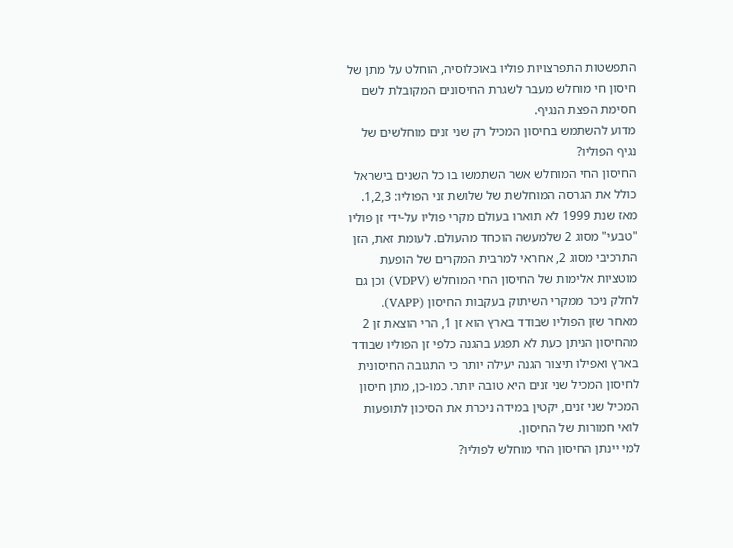התפשטות התפרצויות פוליו באוכלוסיה, הוחלט על מתן של חיסון חי מוחלש מעבר לשגרת החיסונים המקובלת לשם חסימת הפצת הנגיף.
מדוע להשתמש בחיסון המכיל רק שני זנים מוחלשים של נגיף הפוליו?
החיסון החי המוחלש אשר השתמשו בו כל השנים בישראל כולל את הגרסה המוחלשת של שלושת זני הפוליו: 1,2,3. מאז שנת 1999 לא תוארו בעולם מקרי פוליו על-ידי זן פוליו "טבעי" מסוג 2 שלמעשה הוכחד מהעולם. לעומת זאת, הזן התרכיבי מסוג 2, אחראי למרבית המקרים של הופעת מוטציות אלימות של החיסון החי המוחלש (VDPV) וכן גם לחלק ניכר ממקרי השיתוק בעקבות החיסון (VAPP).
מאחר שזן הפוליו שבודד בארץ הוא זן 1, הרי הוצאת זן 2 מהחיסון הניתן כעת לא תפגע בהגנה כלפי זן הפוליו שבודד בארץ ואפילו תיצור הגנה יעילה יותר כי התגובה החיסונית לחיסון המכיל שני זנים היא טובה יותר. כמו-כן, מתן חיסון המכיל שני זנים, יקטין במידה ניכרת את הסיכון לתופעות לואי חמורות של החיסון.
למי יינתן החיסון החי מוחלש לפוליו?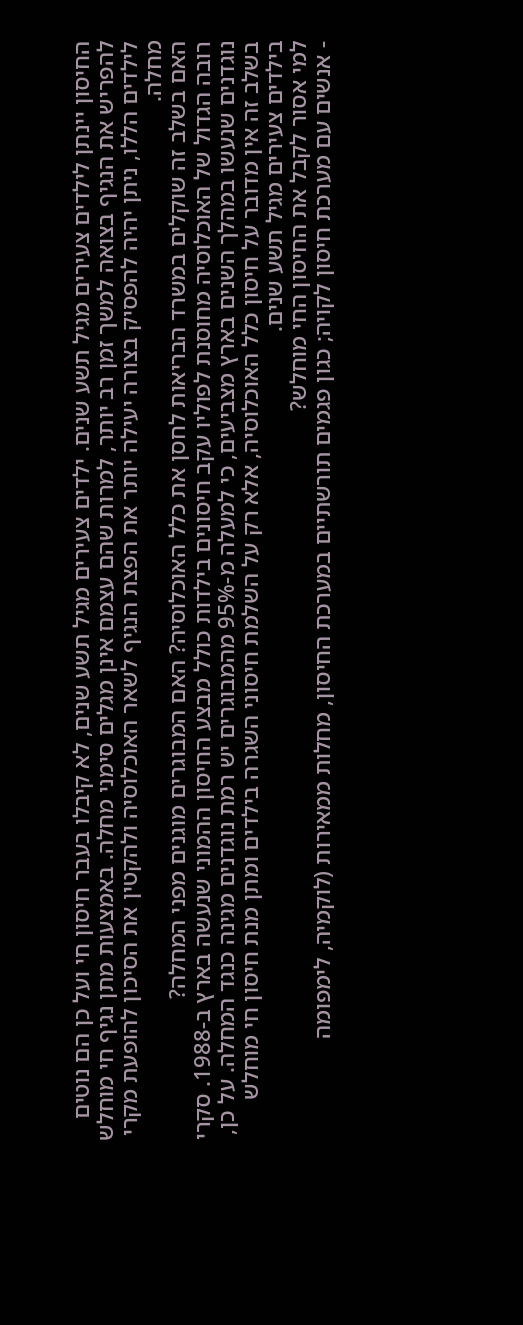החיסון יינתן לילדים צעירים מגיל תשע שנים. ילדים צעירים מגיל תשע שנים, לא קיבלו בעבר חיסון חי ועל כן הם נוטים להפריש את הנגיף בצואה למשך זמן רב יותר, למרות שהם עצמם אינן מגלים סימני מחלה. באמצעות מתן נגיף חי מוחלש לילדים הללו, ניתן יהיה להפסיק בצורה יעילה יותר את הפצת הנגיף לשאר האוכלוסיה ולהקטין את הסיכון להופעת מקרי מחלה.
האם בשלב זה שוקלים במשרד הבריאות לחסן את כלל האוכלוסיה? האם המבוגרים מוגנים מפני המחלה?
רובה הגדול של האוכלוסיה מחוסנת לפוליו עקב חיסונים בילדות כולל מבצע החיסון ההמוני שנעשה בארץ ב-1988. סקרי נוגדנים שנעשו במהלך השנים בארץ מצביעים, כי למעלה מ-95% מהמבוגרים יש רמת נוגדנים מגינה כנגד המחלה. על כן, בשלב זה אין מדובר על חיסון כלל האוכלוסיה, אלא רק על השלמת חיסוני השגרה בילדים ומתן מנת חיסון חי מוחלש בילדים צעירים מגיל תשע שנים.
למי אסור לקבל את החיסון החי מוחלש?
- אנשים עם מערכת חיסון לקויה; כגון פגמים תורשתיים במערכת החיסון, מחלות ממאירות (לוקמיה, לימפומה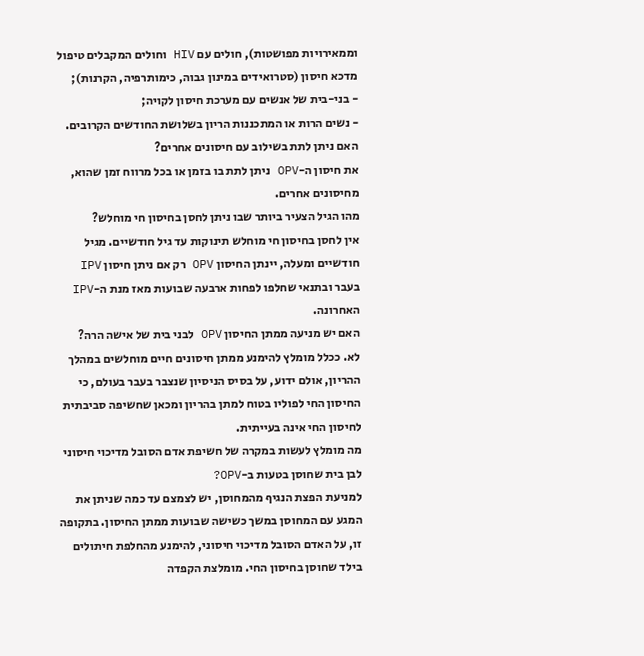וממאירויות מפושטות), חולים עם HIV וחולים המקבלים טיפול מדכא חיסון (סטרואידים במינון גבוה, כימותרפיה, הקרנות);
- בני-בית של אנשים עם מערכת חיסון לקויה;
- נשים הרות או המתכננות הריון בשלושת החודשים הקרובים.
האם ניתן לתת בשילוב עם חיסונים אחרים?
את חיסון ה-OPV ניתן לתת בו בזמן או בכל מרווח זמן שהוא, מחיסונים אחרים.
מהו הגיל הצעיר ביותר שבו ניתן לחסן בחיסון חי מוחלש?
אין לחסן בחיסון חי מוחלש תינוקות עד גיל חודשיים. מגיל חודשיים ומעלה, יינתן החיסון OPV רק אם ניתן חיסון IPV בעבר ובתנאי שחלפו לפחות ארבעה שבועות מאז מנת ה-IPV האחרונה.
האם יש מניעה ממתן החיסון OPV לבני בית של אישה הרה?
לא. ככלל מומלץ להימנע ממתן חיסונים חיים מוחלשים במהלך ההריון, אולם ידוע, על בסיס הניסיון שנצבר בעבר בעולם, כי החיסון החי לפוליו בטוח למתן בהריון ומכאן שחשיפה סביבתית לחיסון החי אינה בעייתית.
מה מומלץ לעשות במקרה של חשיפת אדם הסובל מדיכוי חיסוני לבן בית שחוסן בטעות ב-OPV?
למניעת הפצת הנגיף מהמחוסן, יש לצמצם עד כמה שניתן את המגע עם המחוסן במשך כשישה שבועות ממתן החיסון. בתקופה זו, על האדם הסובל מדיכוי חיסוני, להימנע מהחלפת חיתולים בילד שחוסן בחיסון החי. מומלצת הקפדה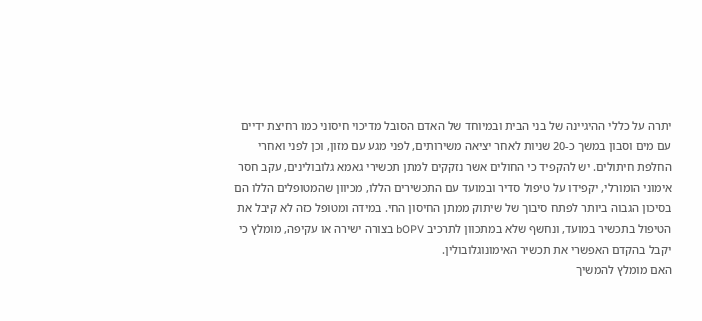יתרה על כללי ההיגיינה של בני הבית ובמיוחד של האדם הסובל מדיכוי חיסוני כמו רחיצת ידיים עם מים וסבון במשך כ-20 שניות לאחר יציאה משירותים, לפני מגע עם מזון, וכן לפני ואחרי החלפת חיתולים. יש להקפיד כי החולים אשר נזקקים למתן תכשירי גאמא גלובולינים, עקב חסר אימוני הומורלי, יקפידו על טיפול סדיר ובמועד עם התכשירים הללו, מכיוון שהמטופלים הללו הם בסיכון הגבוה ביותר לפתח סיבוך של שיתוק ממתן החיסון החי. במידה ומטופל כזה לא קיבל את הטיפול בתכשיר במועד, ונחשף שלא במתכוון לתרכיב bOPV בצורה ישירה או עקיפה, מומלץ כי יקבל בהקדם האפשרי את תכשיר האימונוגלובולין.
האם מומלץ להמשיך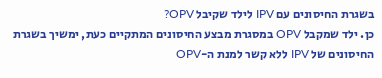בשגרת החיסונים עם IPV לילד שקיבל OPV?
כן. ילד שמקבל OPV במסגרת מבצע החיסונים המתקיים כעת, ימשיך בשגרת החיסונים של IPV ללא קשר למנת ה-OPV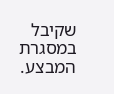שקיבל במסגרת המבצע.